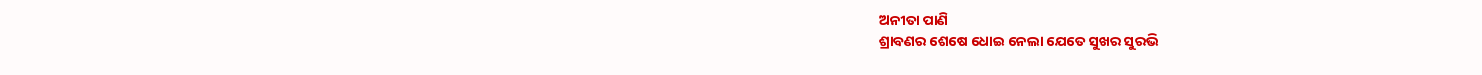ଅନୀତା ପାଣି
ଶ୍ରାବଣର ଶେଷେ ଧୋଇ ନେଲା ଯେତେ ସୁଖର ସୁରଭି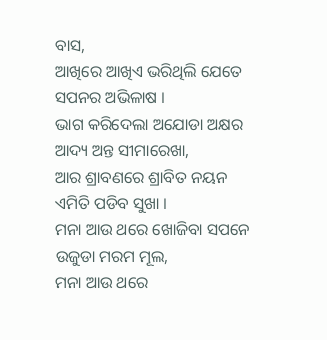ବାସ,
ଆଖିରେ ଆଖିଏ ଭରିଥିଲି ଯେତେ ସପନର ଅଭିଳାଷ ।
ଭାଗ କରିଦେଲା ଅଯୋଡା ଅକ୍ଷର ଆଦ୍ୟ ଅନ୍ତ ସୀମାରେଖା,
ଆର ଶ୍ରାବଣରେ ଶ୍ରାବିତ ନୟନ ଏମିତି ପଡିବ ସୁଖା ।
ମନା ଆଉ ଥରେ ଖୋଜିବା ସପନେ ଉଜୁଡା ମରମ ମୂଲ,
ମନା ଆଉ ଥରେ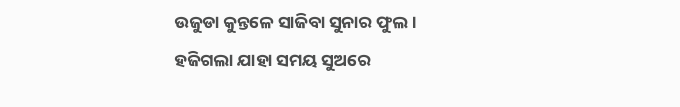ଉଜୁଡା କୁନ୍ତଳେ ସାଜିବା ସୁନାର ଫୁଲ।
ହଜିଗଲା ଯାହା ସମୟ ସୁଅରେ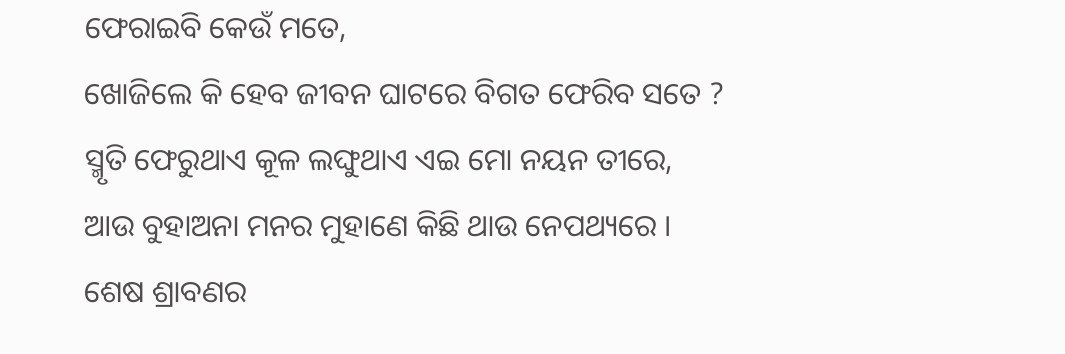ଫେରାଇବି କେଉଁ ମତେ,
ଖୋଜିଲେ କି ହେବ ଜୀବନ ଘାଟରେ ବିଗତ ଫେରିବ ସତେ ?
ସ୍ମୃତି ଫେରୁଥାଏ କୂଳ ଲଙ୍ଘୁଥାଏ ଏଇ ମୋ ନୟନ ତୀରେ,
ଆଉ ବୁହାଅନା ମନର ମୁହାଣେ କିଛି ଥାଉ ନେପଥ୍ୟରେ ।
ଶେଷ ଶ୍ରାବଣର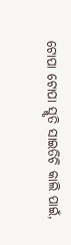ଟୋପା ଟୋପା ସ୍ମୃତି ସାଇତିଚି କାଲି ପାଇଁ,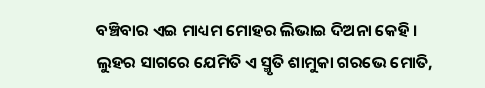ବଞ୍ଚିବାର ଏଇ ମାଧ୍ୟମ ମୋହର ଲିଭାଇ ଦିଅନା କେହି ।
ଲୁହର ସାଗରେ ଯେମିତି ଏ ସ୍ମୃତି ଶାମୁକା ଗରଭେ ମୋତି,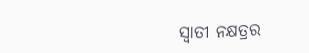ସ୍ବାତୀ ନକ୍ଷତ୍ରର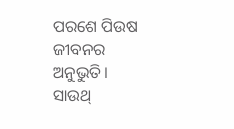ପରଶେ ପିଉଷ ଜୀବନର ଅନୁଭୁତି।
ସାଉଥ୍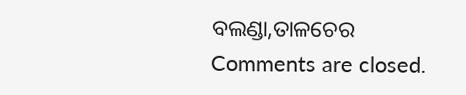ବଲଣ୍ଡା,ତାଳଚେର
Comments are closed.